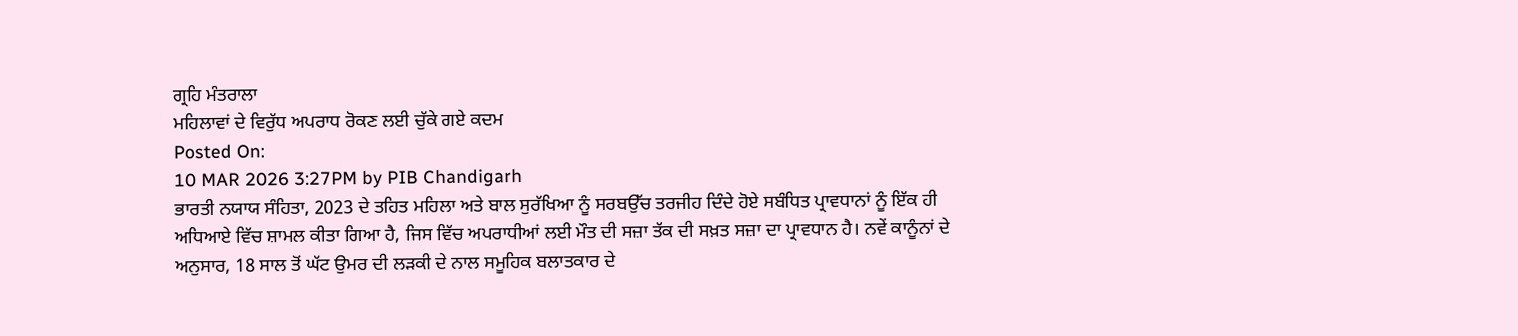ਗ੍ਰਹਿ ਮੰਤਰਾਲਾ
ਮਹਿਲਾਵਾਂ ਦੇ ਵਿਰੁੱਧ ਅਪਰਾਧ ਰੋਕਣ ਲਈ ਚੁੱਕੇ ਗਏ ਕਦਮ
Posted On:
10 MAR 2026 3:27PM by PIB Chandigarh
ਭਾਰਤੀ ਨਯਾਯ ਸੰਹਿਤਾ, 2023 ਦੇ ਤਹਿਤ ਮਹਿਲਾ ਅਤੇ ਬਾਲ ਸੁਰੱਖਿਆ ਨੂੰ ਸਰਬਉੱਚ ਤਰਜੀਹ ਦਿੰਦੇ ਹੋਏ ਸਬੰਧਿਤ ਪ੍ਰਾਵਧਾਨਾਂ ਨੂੰ ਇੱਕ ਹੀ ਅਧਿਆਏ ਵਿੱਚ ਸ਼ਾਮਲ ਕੀਤਾ ਗਿਆ ਹੈ, ਜਿਸ ਵਿੱਚ ਅਪਰਾਧੀਆਂ ਲਈ ਮੌਤ ਦੀ ਸਜ਼ਾ ਤੱਕ ਦੀ ਸਖ਼ਤ ਸਜ਼ਾ ਦਾ ਪ੍ਰਾਵਧਾਨ ਹੈ। ਨਵੇਂ ਕਾਨੂੰਨਾਂ ਦੇ ਅਨੁਸਾਰ, 18 ਸਾਲ ਤੋਂ ਘੱਟ ਉਮਰ ਦੀ ਲੜਕੀ ਦੇ ਨਾਲ ਸਮੂਹਿਕ ਬਲਾਤਕਾਰ ਦੇ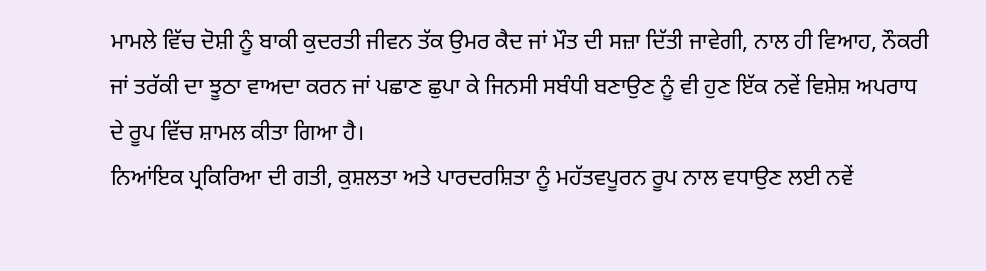ਮਾਮਲੇ ਵਿੱਚ ਦੋਸ਼ੀ ਨੂੰ ਬਾਕੀ ਕੁਦਰਤੀ ਜੀਵਨ ਤੱਕ ਉਮਰ ਕੈਦ ਜਾਂ ਮੌਤ ਦੀ ਸਜ਼ਾ ਦਿੱਤੀ ਜਾਵੇਗੀ, ਨਾਲ ਹੀ ਵਿਆਹ, ਨੌਕਰੀ ਜਾਂ ਤਰੱਕੀ ਦਾ ਝੂਠਾ ਵਾਅਦਾ ਕਰਨ ਜਾਂ ਪਛਾਣ ਛੁਪਾ ਕੇ ਜਿਨਸੀ ਸਬੰਧੀ ਬਣਾਉਣ ਨੂੰ ਵੀ ਹੁਣ ਇੱਕ ਨਵੇਂ ਵਿਸ਼ੇਸ਼ ਅਪਰਾਧ ਦੇ ਰੂਪ ਵਿੱਚ ਸ਼ਾਮਲ ਕੀਤਾ ਗਿਆ ਹੈ।
ਨਿਆਂਇਕ ਪ੍ਰਕਿਰਿਆ ਦੀ ਗਤੀ, ਕੁਸ਼ਲਤਾ ਅਤੇ ਪਾਰਦਰਸ਼ਿਤਾ ਨੂੰ ਮਹੱਤਵਪੂਰਨ ਰੂਪ ਨਾਲ ਵਧਾਉਣ ਲਈ ਨਵੇਂ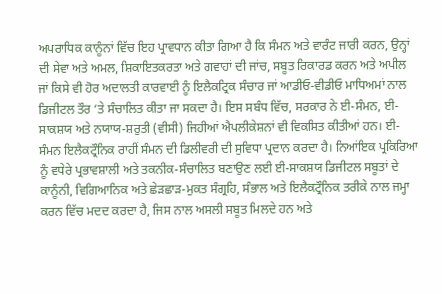ਅਪਰਾਧਿਕ ਕਾਨੂੰਨਾਂ ਵਿੱਚ ਇਹ ਪ੍ਰਾਵਧਾਨ ਕੀਤਾ ਗਿਆ ਹੈ ਕਿ ਸੰਮਨ ਅਤੇ ਵਾਰੰਟ ਜਾਰੀ ਕਰਨ, ਉਨ੍ਹਾਂ ਦੀ ਸੇਵਾ ਅਤੇ ਅਮਲ, ਸ਼ਿਕਾਇਤਕਰਤਾ ਅਤੇ ਗਵਾਹਾਂ ਦੀ ਜਾਂਚ, ਸਬੂਤ ਰਿਕਾਰਡ ਕਰਨ ਅਤੇ ਅਪੀਲ ਜਾਂ ਕਿਸੇ ਵੀ ਹੋਰ ਅਦਾਲਤੀ ਕਾਰਵਾਈ ਨੂੰ ਇਲੈਕਟ੍ਰਿਕ ਸੰਚਾਰ ਜਾਂ ਆਡੀਓ-ਵੀਡੀਓ ਮਾਧਿਅਮਾਂ ਨਾਲ ਡਿਜੀਟਲ ਤੌਰ ‘ਤੇ ਸੰਚਾਲਿਤ ਕੀਤਾ ਜਾ ਸਕਦਾ ਹੈ। ਇਸ ਸਬੰਧ ਵਿੱਚ, ਸਰਕਾਰ ਨੇ ਈ-ਸੰਮਨ, ਈ-ਸਾਕਸ਼ਯ ਅਤੇ ਨਯਾਯ-ਸ਼ਰੁਤੀ (ਵੀਸੀ) ਜਿਹੀਆਂ ਐਪਲੀਕੇਸ਼ਨਾਂ ਵੀ ਵਿਕਸਿਤ ਕੀਤੀਆਂ ਹਨ। ਈ-ਸੰਮਨ ਇਲੈਕਟ੍ਰੌਨਿਕ ਰਾਹੀਂ ਸੰਮਨ ਦੀ ਡਿਲੀਵਰੀ ਦੀ ਸੁਵਿਧਾ ਪ੍ਰਦਾਨ ਕਰਦਾ ਹੈ। ਨਿਆਂਇਕ ਪ੍ਰਕਿਰਿਆ ਨੂੰ ਵਧੇਰੇ ਪ੍ਰਭਾਵਸ਼ਾਲੀ ਅਤੇ ਤਕਨੀਕ-ਸੰਚਾਲਿਤ ਬਣਾਉਣ ਲਈ ਈ-ਸਾਕਸ਼ਯ ਡਿਜੀਟਲ ਸਬੂਤਾਂ ਦੇ ਕਾਨੂੰਨੀ, ਵਿਗਿਆਨਿਕ ਅਤੇ ਛੇੜਛਾੜ-ਮੁਕਤ ਸੰਗ੍ਰਹਿ, ਸੰਭਾਲ ਅਤੇ ਇਲੈਕਟ੍ਰੌਨਿਕ ਤਰੀਕੇ ਨਾਲ ਜਮ੍ਹਾ ਕਰਨ ਵਿੱਚ ਮਦਦ ਕਰਦਾ ਹੈ, ਜਿਸ ਨਾਲ ਅਸਲੀ ਸਬੂਤ ਮਿਲਦੇ ਹਨ ਅਤੇ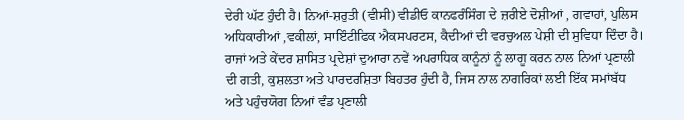ਦੇਰੀ ਘੱਟ ਹੁੰਦੀ ਹੈ। ਨਿਆਂ-ਸ਼ਰੁਤੀ (ਵੀਸੀ) ਵੀਡੀਓ ਕਾਨਫਰੰਸਿੰਗ ਦੇ ਜ਼ਰੀਏ ਦੋਸ਼ੀਆਂ , ਗਵਾਹਾਂ, ਪੁਲਿਸ ਅਧਿਕਾਰੀਆਂ ,ਵਕੀਲਾਂ, ਸਾਇੰਟੀਫਿਕ ਐਕਸਪਰਟਸ, ਕੈਦੀਆਂ ਦੀ ਵਰਚੁਅਲ ਪੇਸ਼ੀ ਦੀ ਸੁਵਿਧਾ ਦਿੰਦਾ ਹੈ। ਰਾਜਾਂ ਅਤੇ ਕੇਂਦਰ ਸ਼ਾਸਿਤ ਪ੍ਰਦੇਸ਼ਾਂ ਦੁਆਰਾ ਨਵੇਂ ਅਪਰਾਧਿਕ ਕਾਨੂੰਨਾਂ ਨੂੰ ਲਾਗੂ ਕਰਨ ਨਾਲ ਨਿਆਂ ਪ੍ਰਣਾਲੀ ਦੀ ਗਤੀ, ਕੁਸ਼ਲਤਾ ਅਤੇ ਪਾਰਦਰਸ਼ਿਤਾ ਬਿਹਤਰ ਹੁੰਦੀ ਹੈ, ਜਿਸ ਨਾਲ ਨਾਗਰਿਕਾਂ ਲਈ ਇੱਕ ਸਮਾਂਬੱਧ ਅਤੇ ਪਹੁੰਚਯੋਗ ਨਿਆਂ ਵੰਡ ਪ੍ਰਣਾਲੀ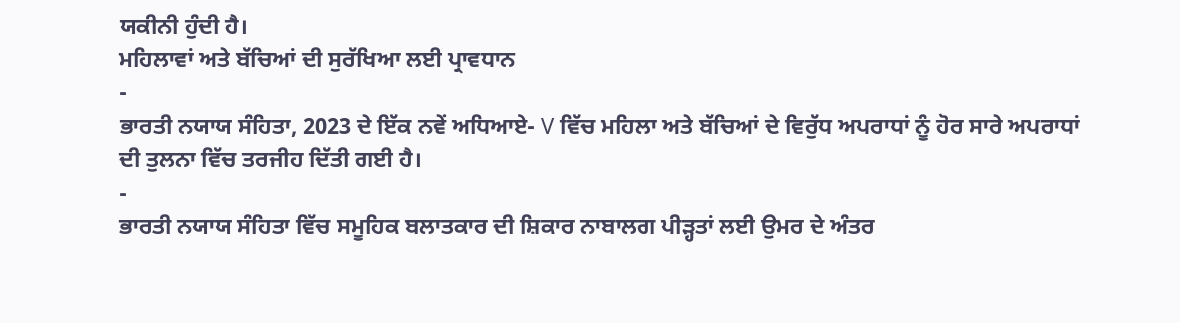ਯਕੀਨੀ ਹੁੰਦੀ ਹੈ।
ਮਹਿਲਾਵਾਂ ਅਤੇ ਬੱਚਿਆਂ ਦੀ ਸੁਰੱਖਿਆ ਲਈ ਪ੍ਰਾਵਧਾਨ
-
ਭਾਰਤੀ ਨਯਾਯ ਸੰਹਿਤਾ, 2023 ਦੇ ਇੱਕ ਨਵੇਂ ਅਧਿਆਏ- V ਵਿੱਚ ਮਹਿਲਾ ਅਤੇ ਬੱਚਿਆਂ ਦੇ ਵਿਰੁੱਧ ਅਪਰਾਧਾਂ ਨੂੰ ਹੋਰ ਸਾਰੇ ਅਪਰਾਧਾਂ ਦੀ ਤੁਲਨਾ ਵਿੱਚ ਤਰਜੀਹ ਦਿੱਤੀ ਗਈ ਹੈ।
-
ਭਾਰਤੀ ਨਯਾਯ ਸੰਹਿਤਾ ਵਿੱਚ ਸਮੂਹਿਕ ਬਲਾਤਕਾਰ ਦੀ ਸ਼ਿਕਾਰ ਨਾਬਾਲਗ ਪੀੜ੍ਹਤਾਂ ਲਈ ਉਮਰ ਦੇ ਅੰਤਰ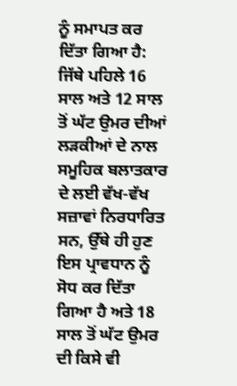ਨੂੰ ਸਮਾਪਤ ਕਰ ਦਿੱਤਾ ਗਿਆ ਹੈ: ਜਿੱਥੇ ਪਹਿਲੇ 16 ਸਾਲ ਅਤੇ 12 ਸਾਲ ਤੋਂ ਘੱਟ ਉਮਰ ਦੀਆਂ ਲੜਕੀਆਂ ਦੇ ਨਾਲ ਸਮੂਹਿਕ ਬਲਾਤਕਾਰ ਦੇ ਲਈ ਵੱਖ-ਵੱਖ ਸਜ਼ਾਵਾਂ ਨਿਰਧਾਰਿਤ ਸਨ, ਉੱਥੇ ਹੀ ਹੁਣ ਇਸ ਪ੍ਰਾਵਧਾਨ ਨੂੰ ਸੋਧ ਕਰ ਦਿੱਤਾ ਗਿਆ ਹੈ ਅਤੇ 18 ਸਾਲ ਤੋਂ ਘੱਟ ਉਮਰ ਦੀ ਕਿਸੇ ਵੀ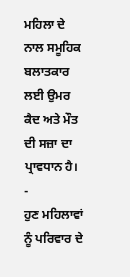ਮਹਿਲਾ ਦੇ ਨਾਲ ਸਮੂਹਿਕ ਬਲਾਤਕਾਰ ਲਈ ਉਮਰ ਕੈਦ ਅਤੇ ਮੌਤ ਦੀ ਸਜ਼ਾ ਦਾ ਪ੍ਰਾਵਧਾਨ ਹੈ।
-
ਹੁਣ ਮਹਿਲਾਵਾਂ ਨੂੰ ਪਰਿਵਾਰ ਦੇ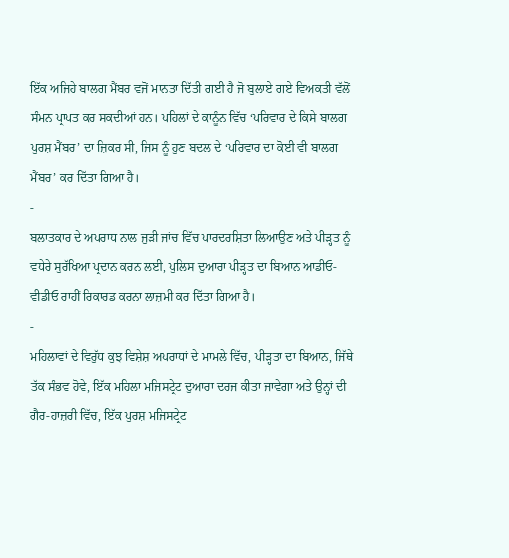ਇੱਕ ਅਜਿਹੇ ਬਾਲਗ ਮੈਂਬਰ ਵਜੋਂ ਮਾਨਤਾ ਦਿੱਤੀ ਗਈ ਹੈ ਜੋ ਬੁਲਾਏ ਗਏ ਵਿਅਕਤੀ ਵੱਲੋਂ ਸੰਮਨ ਪ੍ਰਾਪਤ ਕਰ ਸਕਦੀਆਂ ਹਨ। ਪਹਿਲਾਂ ਦੇ ਕਾਨੂੰਨ ਵਿੱਚ ‘ਪਰਿਵਾਰ ਦੇ ਕਿਸੇ ਬਾਲਗ ਪੁਰਸ਼ ਮੈਂਬਰ’ ਦਾ ਜ਼ਿਕਰ ਸੀ, ਜਿਸ ਨੂੰ ਹੁਣ ਬਦਲ ਦੇ ‘ਪਰਿਵਾਰ ਦਾ ਕੋਈ ਵੀ ਬਾਲਗ ਮੈਂਬਰ’ ਕਰ ਦਿੱਤਾ ਗਿਆ ਹੈ।
-
ਬਲਾਤਕਾਰ ਦੇ ਅਪਰਾਧ ਨਾਲ ਜੁੜੀ ਜਾਂਚ ਵਿੱਚ ਪਾਰਦਰਸ਼ਿਤਾ ਲਿਆਉਣ ਅਤੇ ਪੀੜ੍ਹਤ ਨੂੰ ਵਧੇਰੇ ਸੁਰੱਖਿਆ ਪ੍ਰਦਾਨ ਕਰਨ ਲਈ, ਪੁਲਿਸ ਦੁਆਰਾ ਪੀੜ੍ਹਤ ਦਾ ਬਿਆਨ ਆਡੀਓ-ਵੀਡੀਓ ਰਾਹੀਂ ਰਿਕਾਰਡ ਕਰਨਾ ਲਾਜ਼ਮੀ ਕਰ ਦਿੱਤਾ ਗਿਆ ਹੈ।
-
ਮਹਿਲਾਵਾਂ ਦੇ ਵਿਰੁੱਧ ਕੁਝ ਵਿਸ਼ੇਸ਼ ਅਪਰਾਧਾਂ ਦੇ ਮਾਮਲੇ ਵਿੱਚ, ਪੀੜ੍ਹਤਾ ਦਾ ਬਿਆਨ, ਜਿੱਥੇ ਤੱਕ ਸੰਭਵ ਹੋਵੇ, ਇੱਕ ਮਹਿਲਾ ਮਜਿਸਟ੍ਰੇਟ ਦੁਆਰਾ ਦਰਜ ਕੀਤਾ ਜਾਵੇਗਾ ਅਤੇ ਉਨ੍ਹਾਂ ਦੀ ਗੈਰ-ਹਾਜ਼ਰੀ ਵਿੱਚ, ਇੱਕ ਪੁਰਸ਼ ਮਜਿਸਟ੍ਰੇਟ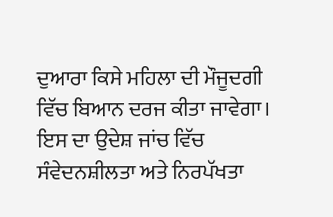ਦੁਆਰਾ ਕਿਸੇ ਮਹਿਲਾ ਦੀ ਮੌਜੂਦਗੀ ਵਿੱਚ ਬਿਆਨ ਦਰਜ ਕੀਤਾ ਜਾਵੇਗਾ। ਇਸ ਦਾ ਉਦੇਸ਼ ਜਾਂਚ ਵਿੱਚ ਸੰਵੇਦਨਸ਼ੀਲਤਾ ਅਤੇ ਨਿਰਪੱਖਤਾ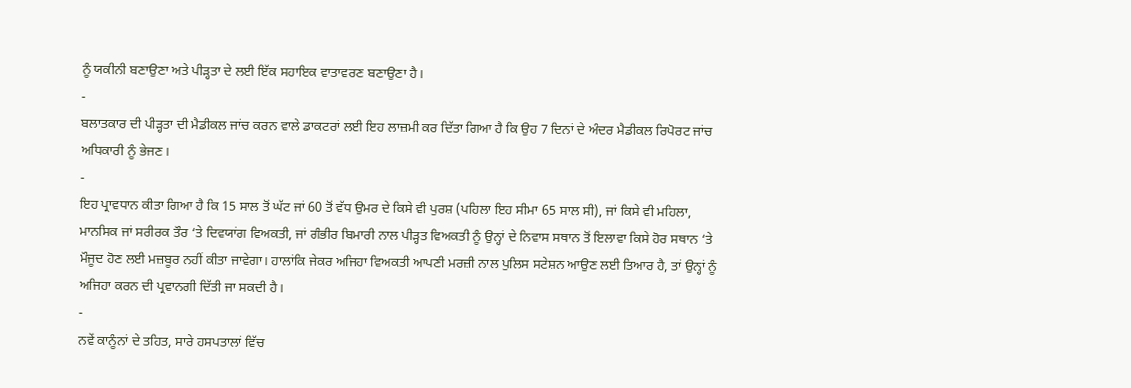ਨੂੰ ਯਕੀਨੀ ਬਣਾਉਣਾ ਅਤੇ ਪੀੜ੍ਹਤਾ ਦੇ ਲਈ ਇੱਕ ਸਹਾਇਕ ਵਾਤਾਵਰਣ ਬਣਾਉਣਾ ਹੈ।
-
ਬਲਾਤਕਾਰ ਦੀ ਪੀੜ੍ਹਤਾ ਦੀ ਮੈਡੀਕਲ ਜਾਂਚ ਕਰਨ ਵਾਲੇ ਡਾਕਟਰਾਂ ਲਈ ਇਹ ਲਾਜ਼ਮੀ ਕਰ ਦਿੱਤਾ ਗਿਆ ਹੈ ਕਿ ਉਹ 7 ਦਿਨਾਂ ਦੇ ਅੰਦਰ ਮੈਡੀਕਲ ਰਿਪੋਰਟ ਜਾਂਚ ਅਧਿਕਾਰੀ ਨੂੰ ਭੇਜਣ।
-
ਇਹ ਪ੍ਰਾਵਧਾਨ ਕੀਤਾ ਗਿਆ ਹੈ ਕਿ 15 ਸਾਲ ਤੋਂ ਘੱਟ ਜਾਂ 60 ਤੋਂ ਵੱਧ ਉਮਰ ਦੇ ਕਿਸੇ ਵੀ ਪੁਰਸ਼ (ਪਹਿਲਾ ਇਹ ਸੀਮਾ 65 ਸਾਲ ਸੀ), ਜਾਂ ਕਿਸੇ ਵੀ ਮਹਿਲਾ, ਮਾਨਸਿਕ ਜਾਂ ਸਰੀਰਕ ਤੌਰ ‘ਤੇ ਦਿਵਯਾਂਗ ਵਿਅਕਤੀ, ਜਾਂ ਗੰਭੀਰ ਬਿਮਾਰੀ ਨਾਲ ਪੀੜ੍ਹਤ ਵਿਅਕਤੀ ਨੂੰ ਉਨ੍ਹਾਂ ਦੇ ਨਿਵਾਸ ਸਥਾਨ ਤੋਂ ਇਲਾਵਾ ਕਿਸੇ ਹੋਰ ਸਥਾਨ ‘ਤੇ ਮੌਜੂਦ ਹੋਣ ਲਈ ਮਜ਼ਬੂਰ ਨਹੀਂ ਕੀਤਾ ਜਾਵੇਗਾ। ਹਾਲਾਂਕਿ ਜੇਕਰ ਅਜਿਹਾ ਵਿਅਕਤੀ ਆਪਣੀ ਮਰਜ਼ੀ ਨਾਲ ਪੁਲਿਸ ਸਟੇਸ਼ਨ ਆਉਣ ਲਈ ਤਿਆਰ ਹੈ, ਤਾਂ ਉਨ੍ਹਾਂ ਨੂੰ ਅਜਿਹਾ ਕਰਨ ਦੀ ਪ੍ਰਵਾਨਗੀ ਦਿੱਤੀ ਜਾ ਸਕਦੀ ਹੈ।
-
ਨਵੇਂ ਕਾਨੂੰਨਾਂ ਦੇ ਤਹਿਤ, ਸਾਰੇ ਹਸਪਤਾਲਾਂ ਵਿੱਚ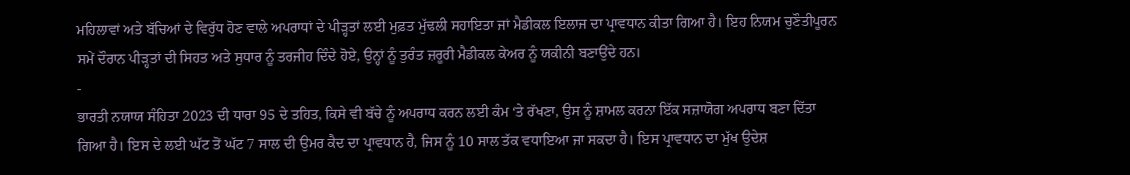ਮਹਿਲਾਵਾਂ ਅਤੇ ਬੱਚਿਆਂ ਦੇ ਵਿਰੁੱਧ ਹੋਣ ਵਾਲੇ ਅਪਰਾਧਾਂ ਦੇ ਪੀੜ੍ਹਤਾਂ ਲਈ ਮੁਫ਼ਤ ਮੁੱਢਲੀ ਸਹਾਇਤਾ ਜਾਂ ਮੈਡੀਕਲ ਇਲਾਜ ਦਾ ਪ੍ਰਾਵਧਾਨ ਕੀਤਾ ਗਿਆ ਹੈ। ਇਹ ਨਿਯਮ ਚੁਣੌਤੀਪੂਰਨ ਸਮੇਂ ਦੌਰਾਨ ਪੀੜ੍ਹਤਾਂ ਦੀ ਸਿਹਤ ਅਤੇ ਸੁਧਾਰ ਨੂੰ ਤਰਜੀਹ ਦਿੰਦੇ ਹੋਏ, ਉਨ੍ਹਾਂ ਨੂੰ ਤੁਰੰਤ ਜ਼ਰੂਰੀ ਮੈਡੀਕਲ ਕੇਅਰ ਨੂੰ ਯਕੀਨੀ ਬਣਾਉਂਦੇ ਹਨ।
-
ਭਾਰਤੀ ਨਯਾਯ ਸੰਹਿਤਾ 2023 ਦੀ ਧਾਰਾ 95 ਦੇ ਤਹਿਤ, ਕਿਸੇ ਵੀ ਬੱਚੇ ਨੂੰ ਅਪਰਾਧ ਕਰਨ ਲਈ ਕੰਮ ‘ਤੇ ਰੱਖਣਾ, ਉਸ ਨੂੰ ਸ਼ਾਮਲ ਕਰਨਾ ਇੱਕ ਸਜ਼ਾਯੋਗ ਅਪਰਾਧ ਬਣਾ ਦਿੱਤਾ ਗਿਆ ਹੈ। ਇਸ ਦੇ ਲਈ ਘੱਟ ਤੋਂ ਘੱਟ 7 ਸਾਲ ਦੀ ਉਮਰ ਕੈਦ ਦਾ ਪ੍ਰਾਵਧਾਨ ਹੈ, ਜਿਸ ਨੂੰ 10 ਸਾਲ ਤੱਕ ਵਧਾਇਆ ਜਾ ਸਕਦਾ ਹੈ। ਇਸ ਪ੍ਰਾਵਧਾਨ ਦਾ ਮੁੱਖ ਉਦੇਸ਼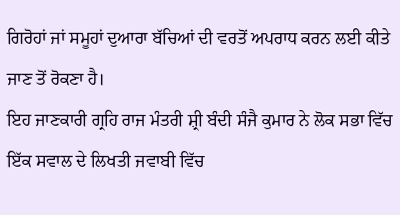ਗਿਰੋਹਾਂ ਜਾਂ ਸਮੂਹਾਂ ਦੁਆਰਾ ਬੱਚਿਆਂ ਦੀ ਵਰਤੋਂ ਅਪਰਾਧ ਕਰਨ ਲਈ ਕੀਤੇ ਜਾਣ ਤੋਂ ਰੋਕਣਾ ਹੈ।
ਇਹ ਜਾਣਕਾਰੀ ਗ੍ਰਹਿ ਰਾਜ ਮੰਤਰੀ ਸ਼੍ਰੀ ਬੰਦੀ ਸੰਜੈ ਕੁਮਾਰ ਨੇ ਲੋਕ ਸਭਾ ਵਿੱਚ ਇੱਕ ਸਵਾਲ ਦੇ ਲਿਖਤੀ ਜਵਾਬੀ ਵਿੱਚ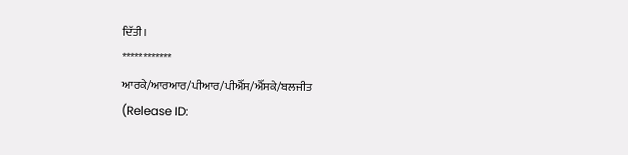ਦਿੱਤੀ।
************
ਆਰਕੇ/ਆਰਆਰ/ਪੀਆਰ/ਪੀਐੱਸ/ਐੱਸਕੇ/ਬਲਜੀਤ
(Release ID: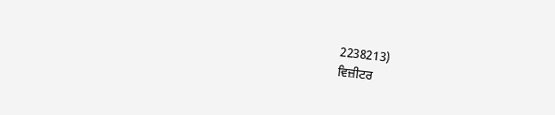2238213)
ਵਿਜ਼ੀਟਰ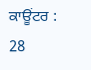ਕਾਊਂਟਰ : 28